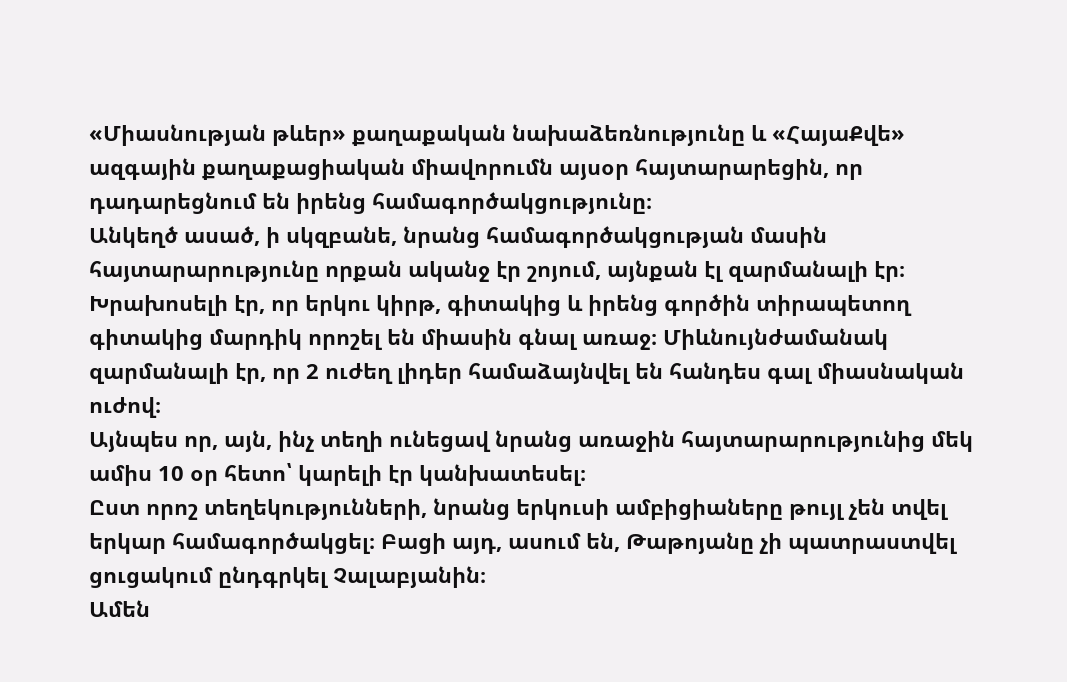«Միասնության թևեր» քաղաքական նախաձեռնությունը և «ՀայաՔվե» ազգային քաղաքացիական միավորումն այսօր հայտարարեցին, որ դադարեցնում են իրենց համագործակցությունը։
Անկեղծ ասած, ի սկզբանե, նրանց համագործակցության մասին հայտարարությունը որքան ականջ էր շոյում, այնքան էլ զարմանալի էր։ Խրախոսելի էր, որ երկու կիրթ, գիտակից և իրենց գործին տիրապետող գիտակից մարդիկ որոշել են միասին գնալ առաջ։ Միևնույնժամանակ զարմանալի էր, որ 2 ուժեղ լիդեր համաձայնվել են հանդես գալ միասնական ուժով։
Այնպես որ, այն, ինչ տեղի ունեցավ նրանց առաջին հայտարարությունից մեկ ամիս 10 օր հետո՝ կարելի էր կանխատեսել։
Ըստ որոշ տեղեկությունների, նրանց երկուսի ամբիցիաները թույլ չեն տվել երկար համագործակցել։ Բացի այդ, ասում են, Թաթոյանը չի պատրաստվել ցուցակում ընդգրկել Չալաբյանին։
Ամեն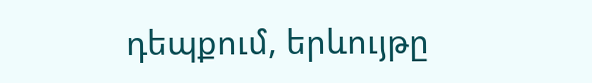դեպքում, երևույթը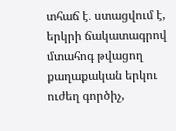տհաճ է․ ստացվում է, երկրի ճակատագրով մտահոգ թվացող քաղաքական երկու ուժեղ գործիչ,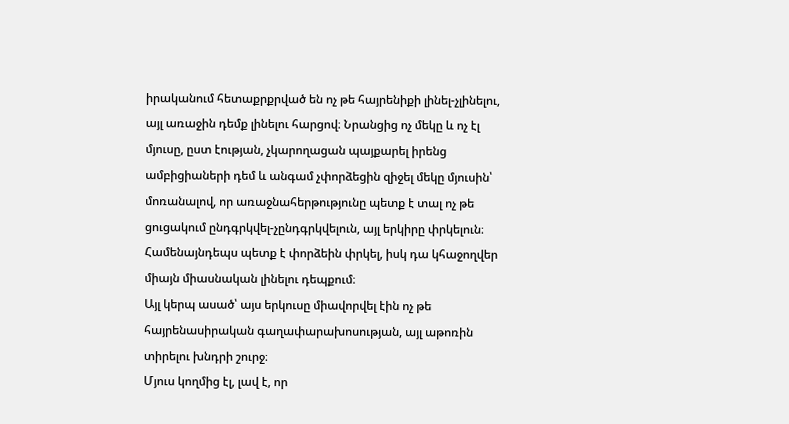իրականում հետաքրքրված են ոչ թե հայրենիքի լինել-չլինելու, այլ առաջին դեմք լինելու հարցով։ Նրանցից ոչ մեկը և ոչ էլ մյուսը, ըստ էության, չկարողացան պայքարել իրենց ամբիցիաների դեմ և անգամ չփորձեցին զիջել մեկը մյուսին՝ մոռանալով, որ առաջնահերթությունը պետք է տալ ոչ թե ցուցակում ընդգրկվել-չընդգրկվելուն, այլ երկիրը փրկելուն։ Համենայնդեպս պետք է փորձեին փրկել, իսկ դա կհաջողվեր միայն միասնական լինելու դեպքում։
Այլ կերպ ասած՝ այս երկուսը միավորվել էին ոչ թե հայրենասիրական գաղափարախոսության, այլ աթոռին տիրելու խնդրի շուրջ։
Մյուս կողմից էլ, լավ է, որ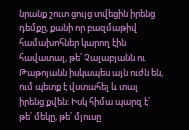նրանք շուտ ցույց տվեցին իրենց դեմքը, քանի որ բազմաթիվ համախոհներ կարող էին հավատալ, թե՝ Չալաբյանն ու Թաթոյանն իսկապես այն ուժն են, ում պետք է վստահել և տալ իրենց քվեն։ Իսկ հիմա պարզ է՝ թե՛ մեկը, թե՛ մյուսը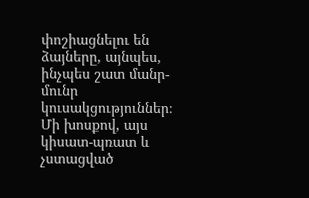փոշիացնելու են ձայները, այնպես, ինչպես շատ մանր-մունր կուսակցություններ։
Մի խոսքով, այս կիսատ-պռատ և չստացված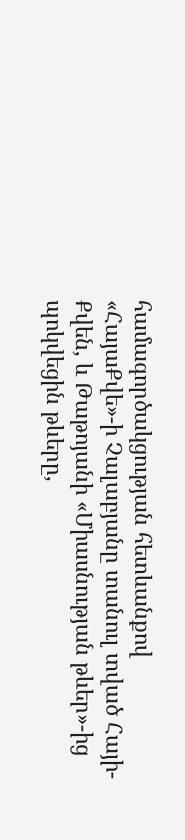համագործակցության հետևանքով «ՀայաՔվե»-ի Չալաբյանը տանուլ տված Հայի-Քվեն, և Թաթոյանի «Միասնության թևեր»-ից պոկվեցին թևերը,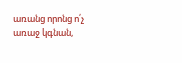առանց որոնց ո՛չ առաջ կգնան,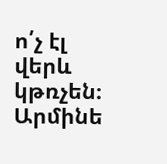ո՛չ էլ վերև կթռչեն։
Արմինե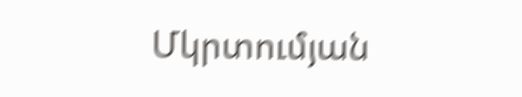Մկրտումյան